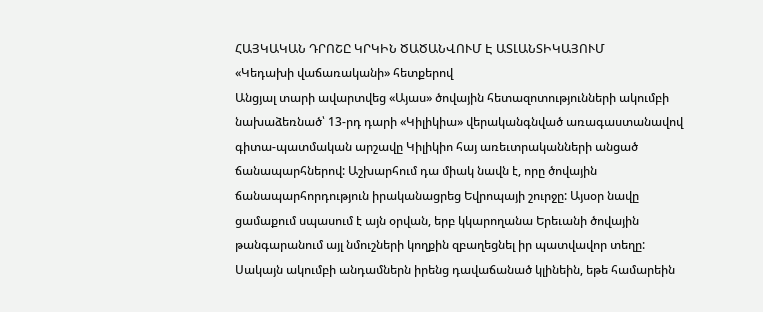ՀԱՅԿԱԿԱՆ ԴՐՈՇԸ ԿՐԿԻՆ ԾԱԾԱՆՎՈՒՄ Է ԱՏԼԱՆՏԻԿԱՅՈՒՄ
«Կեդախի վաճառականի» հետքերով
Անցյալ տարի ավարտվեց «Այաս» ծովային հետազոտությունների ակումբի նախաձեռնած՝ 13-րդ դարի «Կիլիկիա» վերականգնված առագաստանավով գիտա-պատմական արշավը Կիլիկիո հայ առեւտրականների անցած ճանապարհներով: Աշխարհում դա միակ նավն է, որը ծովային ճանապարհորդություն իրականացրեց Եվրոպայի շուրջը: Այսօր նավը ցամաքում սպասում է այն օրվան, երբ կկարողանա Երեւանի ծովային թանգարանում այլ նմուշների կողքին զբաղեցնել իր պատվավոր տեղը: Սակայն ակումբի անդամներն իրենց դավաճանած կլինեին, եթե համարեին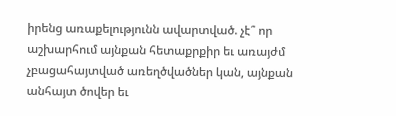իրենց առաքելությունն ավարտված. չէ՞ որ աշխարհում այնքան հետաքրքիր եւ առայժմ չբացահայտված առեղծվածներ կան, այնքան անհայտ ծովեր եւ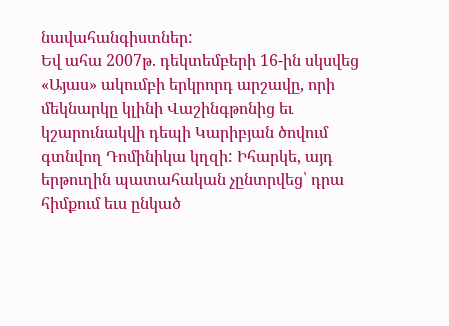նավահանգիստներ:
Եվ ահա 2007թ. դեկտեմբերի 16-ին սկսվեց «Այաս» ակումբի երկրորդ արշավը, որի մեկնարկը կլինի Վաշինգթոնից եւ կշարունակվի դեպի Կարիբյան ծովում գտնվող Դոմինիկա կղզի: Իհարկե, այդ երթուղին պատահական չընտրվեց՝ դրա հիմքում եւս ընկած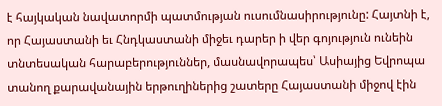է հայկական նավատորմի պատմության ուսումնասիրությունը: Հայտնի է, որ Հայաստանի եւ Հնդկաստանի միջեւ դարեր ի վեր գոյություն ունեին տնտեսական հարաբերություններ, մասնավորապես՝ Ասիայից Եվրոպա տանող քարավանային երթուղիներից շատերը Հայաստանի միջով էին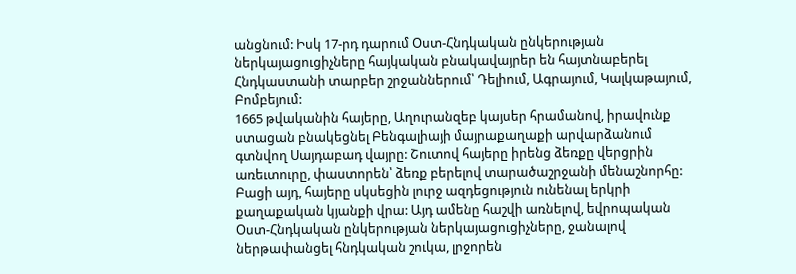անցնում: Իսկ 17-րդ դարում Օստ-Հնդկական ընկերության ներկայացուցիչները հայկական բնակավայրեր են հայտնաբերել Հնդկաստանի տարբեր շրջաններում՝ Դելիում, Ագրայում, Կալկաթայում, Բոմբեյում:
1665 թվականին հայերը, Աղուրանզեբ կայսեր հրամանով, իրավունք ստացան բնակեցնել Բենգալիայի մայրաքաղաքի արվարձանում գտնվող Սայդաբադ վայրը: Շուտով հայերը իրենց ձեռքը վերցրին առեւտուրը, փաստորեն՝ ձեռք բերելով տարածաշրջանի մենաշնորհը: Բացի այդ, հայերը սկսեցին լուրջ ազդեցություն ունենալ երկրի քաղաքական կյանքի վրա: Այդ ամենը հաշվի առնելով, եվրոպական Օստ-Հնդկական ընկերության ներկայացուցիչները, ջանալով ներթափանցել հնդկական շուկա, լրջորեն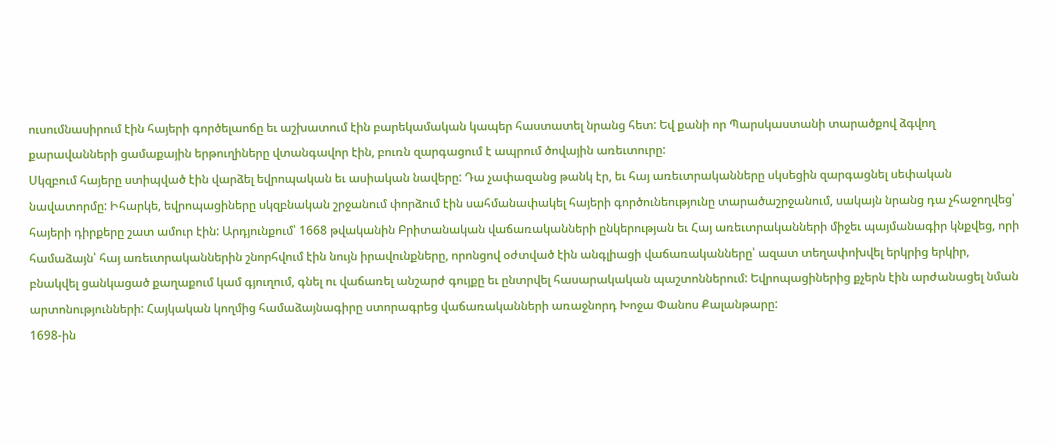ուսումնասիրում էին հայերի գործելաոճը եւ աշխատում էին բարեկամական կապեր հաստատել նրանց հետ: Եվ քանի որ Պարսկաստանի տարածքով ձգվող քարավանների ցամաքային երթուղիները վտանգավոր էին, բուռն զարգացում է ապրում ծովային առեւտուրը:
Սկզբում հայերը ստիպված էին վարձել եվրոպական եւ ասիական նավերը: Դա չափազանց թանկ էր, եւ հայ առեւտրականները սկսեցին զարգացնել սեփական նավատորմը: Իհարկե, եվրոպացիները սկզբնական շրջանում փորձում էին սահմանափակել հայերի գործունեությունը տարածաշրջանում, սակայն նրանց դա չհաջողվեց՝ հայերի դիրքերը շատ ամուր էին: Արդյունքում՝ 1668 թվականին Բրիտանական վաճառականների ընկերության եւ Հայ առեւտրականների միջեւ պայմանագիր կնքվեց, որի համաձայն՝ հայ առեւտրականներին շնորհվում էին նույն իրավունքները, որոնցով օժտված էին անգլիացի վաճառականները՝ ազատ տեղափոխվել երկրից երկիր, բնակվել ցանկացած քաղաքում կամ գյուղում, գնել ու վաճառել անշարժ գույքը եւ ընտրվել հասարակական պաշտոններում: Եվրոպացիներից քչերն էին արժանացել նման արտոնությունների: Հայկական կողմից համաձայնագիրը ստորագրեց վաճառականների առաջնորդ Խոջա Փանոս Քալանթարը:
1698-ին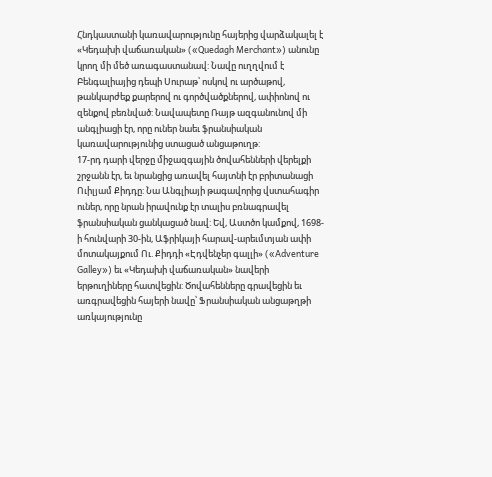Հնդկաստանի կառավարությունը հայերից վարձակալել է «Կեդախի վաճառական» («Quedagh Merchant») անունը կրող մի մեծ առագաստանավ: Նավը ուղղվում է Բենգալիայից դեպի Սուրաթ՝ ոսկով ու արծաթով, թանկարժեք քարերով ու գործվածքներով, ափիոնով ու զենքով բեռնված: Նավապետը Ռայթ ազգանունով մի անգլիացի էր, որը ուներ նաեւ ֆրանսիական կառավարությունից ստացած անցաթուղթ:
17-րդ դարի վերջը միջազգային ծովահենների վերելքի շրջանն էր, եւ նրանցից առավել հայտնի էր բրիտանացի Ուիլյամ Քիդդը: Նա Անգլիայի թագավորից վստահագիր ուներ, որը նրան իրավունք էր տալիս բռնագրավել ֆրանսիական ցանկացած նավ: Եվ, Աստծո կամքով, 1698-ի հունվարի 30-ին, Աֆրիկայի հարավ-արեւմտյան ափի մոտակայքում Ու. Քիդդի «Էդվենչեր գալլի» («Adventure Galley») եւ «Կեդախի վաճառական» նավերի երթուղիները հատվեցին: Ծովահենները գրավեցին եւ առգրավեցին հայերի նավը՝ Ֆրանսիական անցաթղթի առկայությունը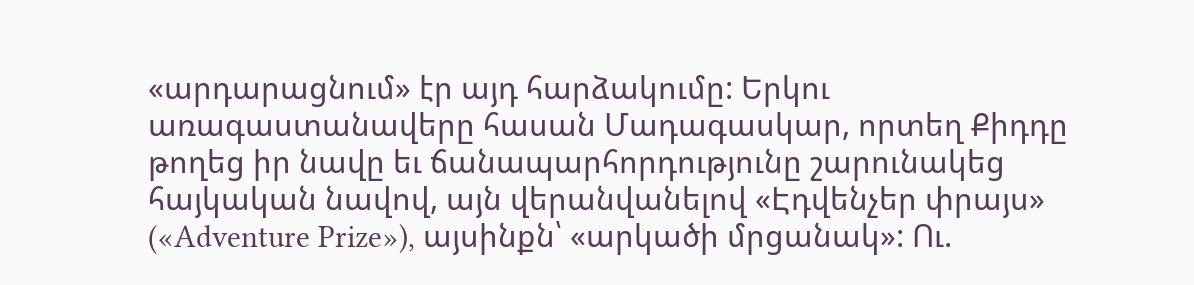«արդարացնում» էր այդ հարձակումը: Երկու առագաստանավերը հասան Մադագասկար, որտեղ Քիդդը թողեց իր նավը եւ ճանապարհորդությունը շարունակեց հայկական նավով, այն վերանվանելով «Էդվենչեր փրայս» («Adventure Prize»), այսինքն՝ «արկածի մրցանակ»: Ու.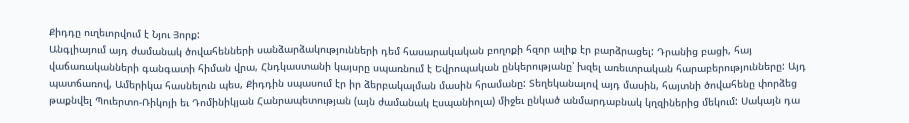Քիդդը ուղեւորվում է Նյու Յորք:
Անգլիայում այդ ժամանակ ծովահենների սանձարձակությունների դեմ հասարակական բողոքի հզոր ալիք էր բարձրացել: Դրանից բացի, հայ վաճառականների գանգատի հիման վրա, Հնդկաստանի կայսրը սպառնում է Եվրոպական ընկերությանը՝ խզել առեւտրական հարաբերությունները: Այդ պատճառով, Ամերիկա հասնելուն պես, Քիդդին սպասում էր իր ձերբակալման մասին հրամանը: Տեղեկանալով այդ մասին, հայտնի ծովահենը փորձեց թաքնվել Պուերտո-Ռիկոյի եւ Դոմինիկյան Հանրապետության (այն ժամանակ Էսպանիոլա) միջեւ ընկած անմարդաբնակ կղզիներից մեկում: Սակայն դա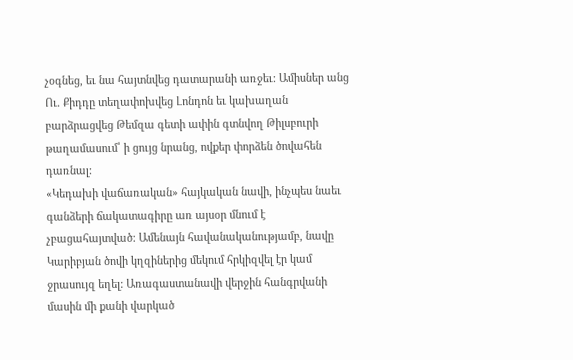չօգնեց, եւ նա հայտնվեց դատարանի առջեւ: Ամիսներ անց Ու. Քիդդը տեղափոխվեց Լոնդոն եւ կախաղան բարձրացվեց Թեմզա գետի ափին գտնվող Թիլսբուրի թաղամասում՝ ի ցույց նրանց, ովքեր փորձեն ծովահեն դառնալ:
«Կեդախի վաճառական» հայկական նավի, ինչպես նաեւ գանձերի ճակատագիրը առ այսօր մնում է չբացահայտված: Ամենայն հավանականությամբ, նավը Կարիբյան ծովի կղզիներից մեկում հրկիզվել էր կամ ջրասույզ եղել: Առագաստանավի վերջին հանգրվանի մասին մի քանի վարկած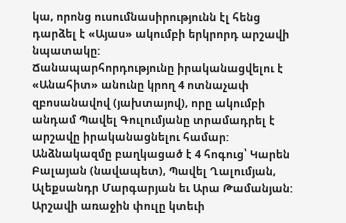կա, որոնց ուսումնասիրությունն էլ հենց դարձել է «Այաս» ակումբի երկրորդ արշավի նպատակը:
Ճանապարհորդությունը իրականացվելու է «Անահիտ» անունը կրող 4 ոտնաչափ զբոսանավով (յախտայով), որը ակումբի անդամ Պավել Գուլումյանը տրամադրել է արշավը իրականացնելու համար: Անձնակազմը բաղկացած է 4 հոգուց՝ Կարեն Բալայան (նավապետ), Պավել Ղալումյան, Ալեքսանդր Մարգարյան եւ Արա Թամանյան: Արշավի առաջին փուլը կտեւի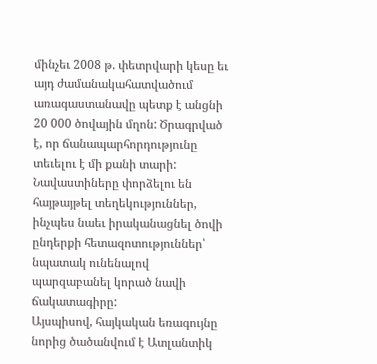մինչեւ 2008 թ. փետրվարի կեսը եւ այդ ժամանակահատվածում առագաստանավը պետք է անցնի 20 000 ծովային մղոն: Ծրագրված է, որ ճանապարհորդությունը տեւելու է մի քանի տարի: Նավաստիները փորձելու են հայթայթել տեղեկություններ, ինչպես նաեւ իրականացնել ծովի ընդերքի հետազոտություններ՝ նպատակ ունենալով պարզաբանել կորած նավի ճակատագիրը:
Այսպիսով, հայկական եռագույնը նորից ծածանվում է Ատլանտիկ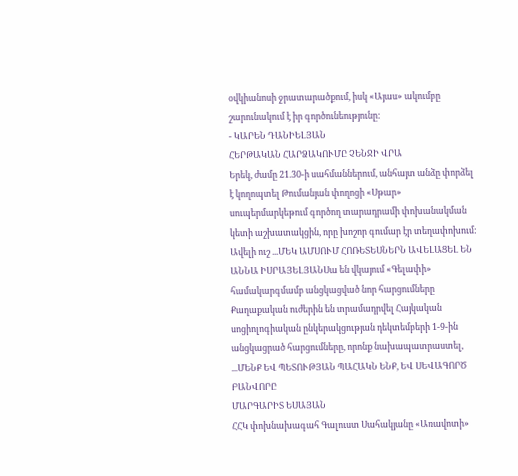օվկիանոսի ջրատարածքում, իսկ «Այաս» ակումբը շարունակում է իր գործունեությունը:
- ԿԱՐԵՆ ԴԱՆԻԵԼՅԱՆ
ՀԵՐԹԱԿԱՆ ՀԱՐՁԱԿՈՒՄԸ ՉԵՆՋԻ ՎՐԱ
Երեկ, ժամը 21.30-ի սահմաններում, անհայտ անձը փորձել է կողոպտել Թումանյան փողոցի «Սթար» սուպերմարկեթում գործող տարադրամի փոխանակման կետի աշխատակցին, որը խոշոր գումար էր տեղափոխում: Ավելի ուշ ...ՄԵԿ ԱՄՍՈՒՄ ՀՈՌԵՏԵՍՆԵՐՆ ԱՎԵԼԱՑԵԼ ԵՆ
ԱՆՆԱ ԻՍՐԱՅԵԼՅԱՆՍա են վկայում «Գելափի» համակարգմամբ անցկացված նոր հարցումները Քաղաքական ուժերին են տրամադրվել Հայկական սոցիոլոգիական ընկերակցության դեկտեմբերի 1-9-ին անցկացրած հարցումները, որոնք նախապատրաստել, ...ՄԵՆՔ ԵՎ ՊԵՏՈՒԹՅԱՆ ՊԱՀԱԿՆ ԵՆՔ, ԵՎ ՍԵՎԱԳՈՐԾ ԲԱՆՎՈՐԸ
ՄԱՐԳԱՐԻՏ ԵՍԱՅԱՆ
ՀՀԿ փոխնախագահ Գալուստ Սահակյանը «Առավոտի»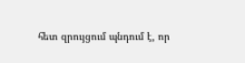հետ զրույցում պնդում է, որ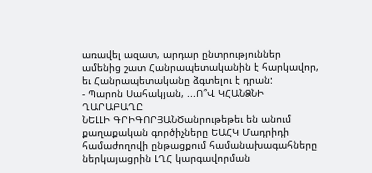առավել ազատ, արդար ընտրություններ ամենից շատ Հանրապետականին է հարկավոր, եւ Հանրապետականը ձգտելու է դրան:
- Պարոն Սահակյան, ...Ո՞Վ ԿՀԱՆՁՆԻ ՂԱՐԱԲԱՂԸ
ՆԵԼԼԻ ԳՐԻԳՈՐՅԱՆԾանրութեթեւ են անում քաղաքական գործիչները ԵԱՀԿ Մադրիդի համաժողովի ընթացքում համանախագահները ներկայացրին ԼՂՀ կարգավորման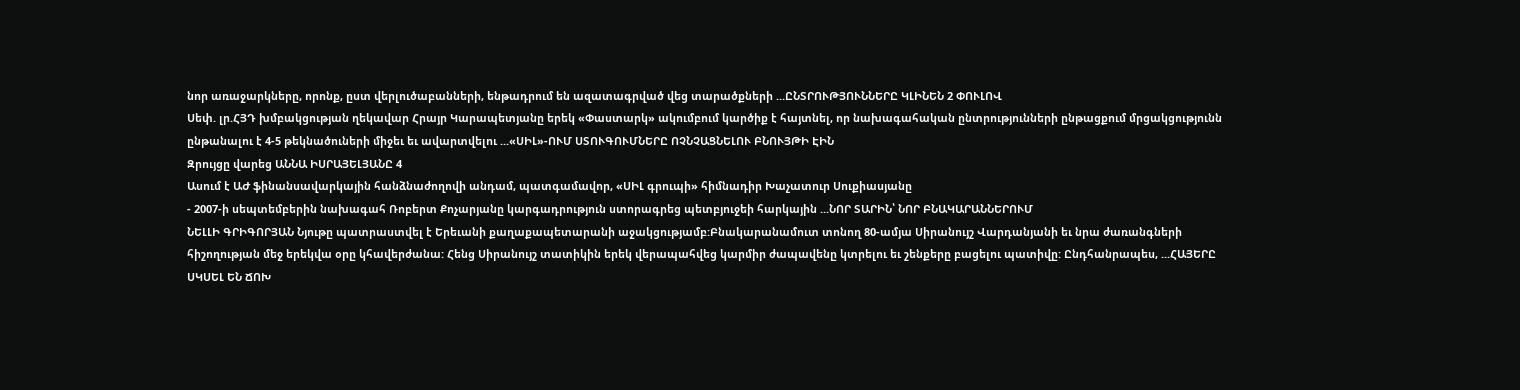նոր առաջարկները, որոնք, ըստ վերլուծաբանների, ենթադրում են ազատագրված վեց տարածքների ...ԸՆՏՐՈՒԹՅՈՒՆՆԵՐԸ ԿԼԻՆԵՆ 2 ՓՈՒԼՈՎ
Սեփ. լր.ՀՅԴ խմբակցության ղեկավար Հրայր Կարապետյանը երեկ «Փաստարկ» ակումբում կարծիք է հայտնել, որ նախագահական ընտրությունների ընթացքում մրցակցությունն ընթանալու է 4-5 թեկնածուների միջեւ եւ ավարտվելու ...«ՍԻԼ»-ՈՒՄ ՍՏՈՒԳՈՒՄՆԵՐԸ ՈՉՆՉԱՑՆԵԼՈՒ ԲՆՈՒՅԹԻ ԷԻՆ
Զրույցը վարեց ԱՆՆԱ ԻՍՐԱՅԵԼՅԱՆԸ 4
Ասում է ԱԺ ֆինանսավարկային հանձնաժողովի անդամ, պատգամավոր, «ՍԻԼ գրուպի» հիմնադիր Խաչատուր Սուքիասյանը
- 2007-ի սեպտեմբերին նախագահ Ռոբերտ Քոչարյանը կարգադրություն ստորագրեց պետբյուջեի հարկային ...ՆՈՐ ՏԱՐԻՆ՝ ՆՈՐ ԲՆԱԿԱՐԱՆՆԵՐՈՒՄ
ՆԵԼԼԻ ԳՐԻԳՈՐՅԱՆ Նյութը պատրաստվել է Երեւանի քաղաքապետարանի աջակցությամբ:Բնակարանամուտ տոնող 80-ամյա Սիրանույշ Վարդանյանի եւ նրա ժառանգների հիշողության մեջ երեկվա օրը կհավերժանա: Հենց Սիրանույշ տատիկին երեկ վերապահվեց կարմիր ժապավենը կտրելու եւ շենքերը բացելու պատիվը: Ընդհանրապես, ...ՀԱՅԵՐԸ ՍԿՍԵԼ ԵՆ ՃՈԽ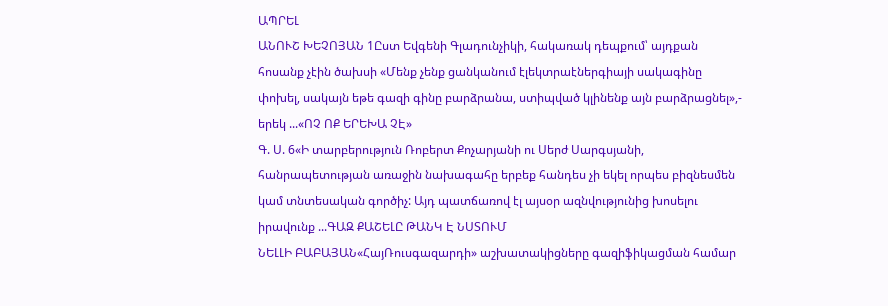ԱՊՐԵԼ
ԱՆՈՒՇ ԽԵՉՈՅԱՆ 1Ըստ Եվգենի Գլադունչիկի, հակառակ դեպքում՝ այդքան հոսանք չէին ծախսի «Մենք չենք ցանկանում էլեկտրաէներգիայի սակագինը փոխել, սակայն եթե գազի գինը բարձրանա, ստիպված կլինենք այն բարձրացնել»,- երեկ ...«ՈՉ ՈՔ ԵՐԵԽԱ ՉԷ»
Գ. Ս. 6«Ի տարբերություն Ռոբերտ Քոչարյանի ու Սերժ Սարգսյանի, հանրապետության առաջին նախագահը երբեք հանդես չի եկել որպես բիզնեսմեն կամ տնտեսական գործիչ: Այդ պատճառով էլ այսօր ազնվությունից խոսելու իրավունք ...ԳԱԶ ՔԱՇԵԼԸ ԹԱՆԿ Է ՆՍՏՈՒՄ
ՆԵԼԼԻ ԲԱԲԱՅԱՆ«ՀայՌուսգազարդի» աշխատակիցները գազիֆիկացման համար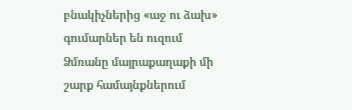բնակիչներից «աջ ու ձախ» գումարներ են ուզում Ձմռանը մայրաքաղաքի մի շարք համայնքներում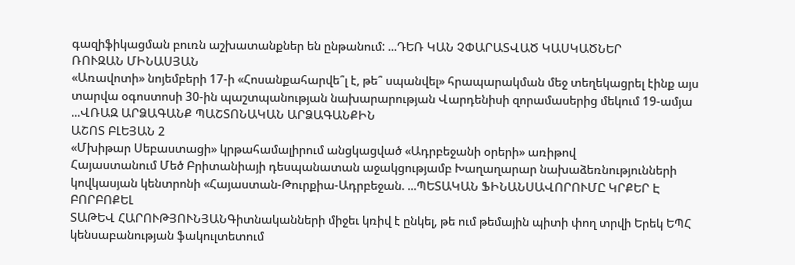գազիֆիկացման բուռն աշխատանքներ են ընթանում: ...ԴԵՌ ԿԱՆ ՉՓԱՐԱՏՎԱԾ ԿԱՍԿԱԾՆԵՐ
ՌՈՒԶԱՆ ՄԻՆԱՍՅԱՆ
«Առավոտի» նոյեմբերի 17-ի «Հոսանքահարվե՞լ է, թե՞ սպանվել» հրապարակման մեջ տեղեկացրել էինք այս տարվա օգոստոսի 30-ին պաշտպանության նախարարության Վարդենիսի զորամասերից մեկում 19-ամյա ...ՎՌԱԶ ԱՐՁԱԳԱՆՔ ՊԱՇՏՈՆԱԿԱՆ ԱՐՁԱԳԱՆՔԻՆ
ԱՇՈՏ ԲԼԵՅԱՆ 2
«Մխիթար Սեբաստացի» կրթահամալիրում անցկացված «Ադրբեջանի օրերի» առիթով
Հայաստանում Մեծ Բրիտանիայի դեսպանատան աջակցությամբ Խաղաղարար նախաձեռնությունների կովկասյան կենտրոնի «Հայաստան-Թուրքիա-Ադրբեջան. ...ՊԵՏԱԿԱՆ ՖԻՆԱՆՍԱՎՈՐՈՒՄԸ ԿՐՔԵՐ Է ԲՈՐԲՈՔԵԼ
ՏԱԹԵՎ ՀԱՐՈՒԹՅՈՒՆՅԱՆԳիտնականների միջեւ կռիվ է ընկել, թե ում թեմային պիտի փող տրվի Երեկ ԵՊՀ կենսաբանության ֆակուլտետում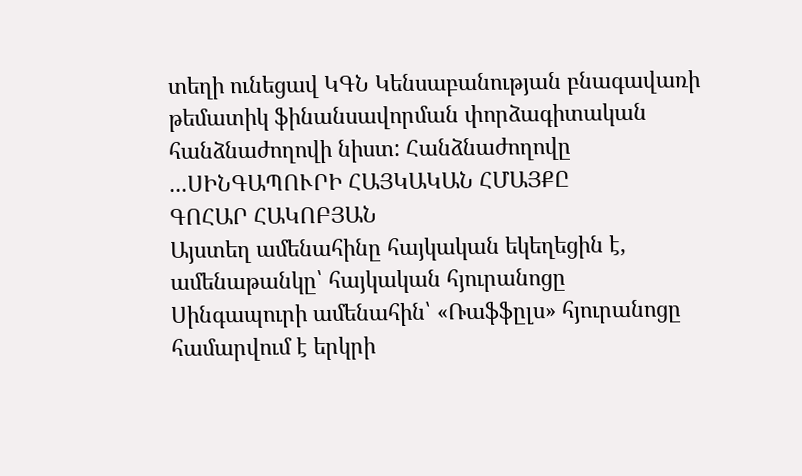տեղի ունեցավ ԿԳՆ Կենսաբանության բնագավառի թեմատիկ ֆինանսավորման փորձագիտական հանձնաժողովի նիստ: Հանձնաժողովը ...ՍԻՆԳԱՊՈՒՐԻ ՀԱՅԿԱԿԱՆ ՀՄԱՅՔԸ
ԳՈՀԱՐ ՀԱԿՈԲՅԱՆ
Այստեղ ամենահինը հայկական եկեղեցին է, ամենաթանկը՝ հայկական հյուրանոցը
Սինգապուրի ամենահին՝ «Ռաֆֆըլս» հյուրանոցը համարվում է երկրի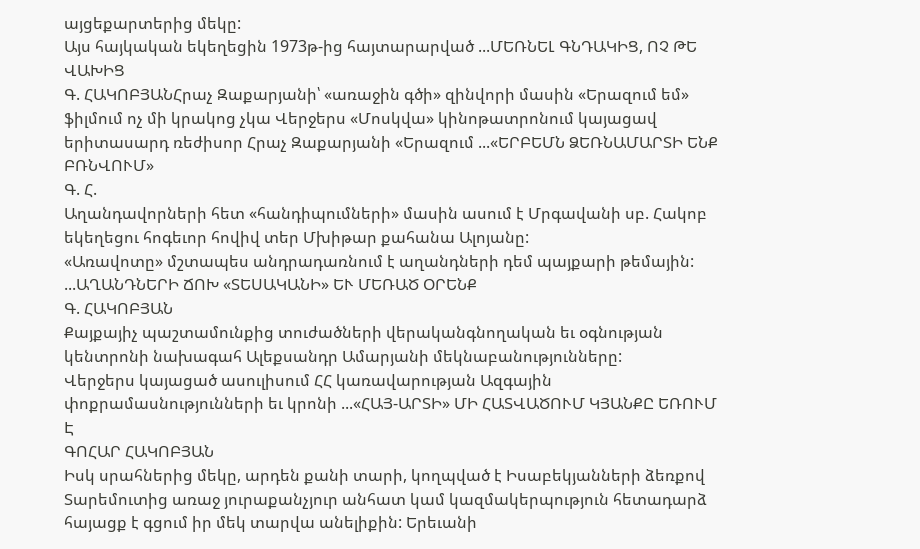այցեքարտերից մեկը:
Այս հայկական եկեղեցին 1973թ-ից հայտարարված ...ՄԵՌՆԵԼ ԳՆԴԱԿԻՑ, ՈՉ ԹԵ ՎԱԽԻՑ
Գ. ՀԱԿՈԲՅԱՆՀրաչ Զաքարյանի՝ «առաջին գծի» զինվորի մասին «Երազում եմ» ֆիլմում ոչ մի կրակոց չկա Վերջերս «Մոսկվա» կինոթատրոնում կայացավ երիտասարդ ռեժիսոր Հրաչ Զաքարյանի «Երազում ...«ԵՐԲԵՄՆ ՁԵՌՆԱՄԱՐՏԻ ԵՆՔ ԲՌՆՎՈՒՄ»
Գ. Հ.
Աղանդավորների հետ «հանդիպումների» մասին ասում է Մրգավանի սբ. Հակոբ եկեղեցու հոգեւոր հովիվ տեր Մխիթար քահանա Ալոյանը:
«Առավոտը» մշտապես անդրադառնում է աղանդների դեմ պայքարի թեմային: ...ԱՂԱՆԴՆԵՐԻ ՃՈԽ «ՏԵՍԱԿԱՆԻ» ԵՒ ՄԵՌԱԾ ՕՐԵՆՔ
Գ. ՀԱԿՈԲՅԱՆ
Քայքայիչ պաշտամունքից տուժածների վերականգնողական եւ օգնության կենտրոնի նախագահ Ալեքսանդր Ամարյանի մեկնաբանությունները:
Վերջերս կայացած ասուլիսում ՀՀ կառավարության Ազգային փոքրամասնությունների եւ կրոնի ...«ՀԱՅ-ԱՐՏԻ» ՄԻ ՀԱՏՎԱԾՈՒՄ ԿՅԱՆՔԸ ԵՌՈՒՄ Է
ԳՈՀԱՐ ՀԱԿՈԲՅԱՆ
Իսկ սրահներից մեկը, արդեն քանի տարի, կողպված է Իսաբեկյանների ձեռքով
Տարեմուտից առաջ յուրաքանչյուր անհատ կամ կազմակերպություն հետադարձ հայացք է գցում իր մեկ տարվա անելիքին: Երեւանի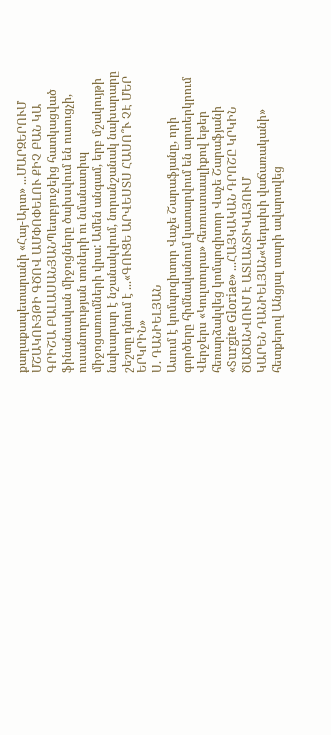քաղաքապետարանի «Հայ-Արտ» ...ՄԱՐԶԵՐՈՒՄ ՄՇԱԿՈՒՅԹԻ ԳԾՈՎ ԱՄՓՈՓԵԼՈՒ ՔԻՉ ԲԱՆ ԿԱ
ԳՐԻՇԱ ԲԱԼԱՍԱՆՅԱՆՊետբյուջեից հատկացված ֆինանսական միջոցները ծախսվում են ուսուցչի, ուսանողության տոների ու նմանատիպ միջոցառումների վրա: Ամեն անգամ, երբ մշակույթի նախարար է նշանակվում, նորանշանակ նախարարը շեշտը դնում է ...«ԳՈՒՑԵ ԱՐՎԵՍՏՍ ՀԱՍՈ՞Ւ ՉԷ ՄԵՐ ԵՐԿՐԻՆ»
Ս. ԴԱՆԻԵԼՅԱՆ
Ասում է կոմպոզիտոր Վաչե Շարաֆյանը, որի գործերը հիմնականում կատարվում են արտերկրում
Վերջերս «Կուլտուրա» հեռուստաալիքով եթեր հեռարձակվեց կոմպոզիտոր Վաչե Շարաֆյանի «Surgite Gloriae» ...ՀԱՅԿԱԿԱՆ ԴՐՈՇԸ ԿՐԿԻՆ ԾԱԾԱՆՎՈՒՄ Է ԱՏԼԱՆՏԻԿԱՅՈՒՄ
ԿԱՐԵՆ ԴԱՆԻԵԼՅԱՆ«Կեդախի վաճառականի» հետքերով Անցյալ տարի ավարտվեց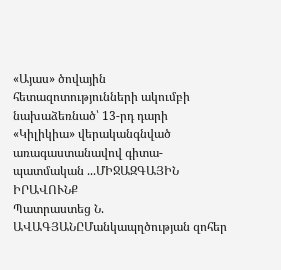«Այաս» ծովային հետազոտությունների ակումբի նախաձեռնած՝ 13-րդ դարի «Կիլիկիա» վերականգնված առագաստանավով գիտա-պատմական ...ՄԻՋԱԶԳԱՅԻՆ ԻՐԱՎՈՒՆՔ
Պատրաստեց Ն. ԱՎԱԳՅԱՆԸՄանկապղծության զոհեր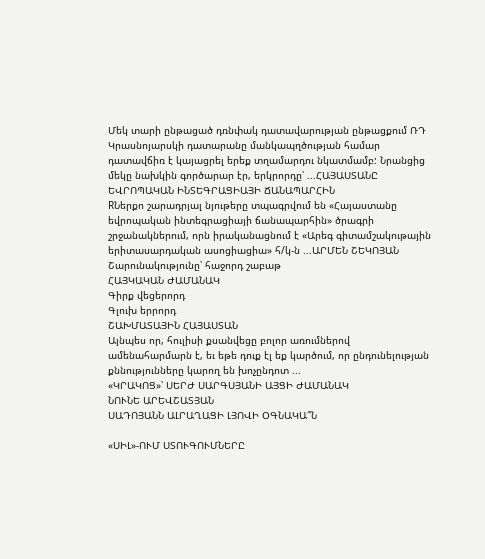Մեկ տարի ընթացած դռնփակ դատավարության ընթացքում ՌԴ Կրասնոյարսկի դատարանը մանկապղծության համար դատավճիռ է կայացրել երեք տղամարդու նկատմամբ: Նրանցից մեկը նախկին գործարար էր, երկրորդը՝ ...ՀԱՅԱՍՏԱՆԸ ԵՎՐՈՊԱԿԱՆ ԻՆՏԵԳՐԱՑԻԱՅԻ ՃԱՆԱՊԱՐՀԻՆ
RՆերքո շարադրյալ նյութերը տպագրվում են «Հայաստանը եվրոպական ինտեգրացիայի ճանապարհին» ծրագրի շրջանակներում, որն իրականացնում է «Արեգ գիտամշակութային երիտասարդական ասոցիացիա» հ/կ-ն ...ԱՐՄԵՆ ՇԵԿՈՅԱՆ
Շարունակությունը՝ հաջորդ շաբաթ
ՀԱՅԿԱԿԱՆ ԺԱՄԱՆԱԿ
Գիրք վեցերորդ
Գլուխ երրորդ
ՇԱԽՄԱՏԱՅԻՆ ՀԱՅԱՍՏԱՆ
Այնպես որ, հուլիսի քսանվեցը բոլոր առումներով ամենահարմարն է, եւ եթե դուք էլ եք կարծում, որ ընդունելության քննությունները կարող են խոչընդոտ ...
«ԿՐԱԿՈՑ»՝ ՍԵՐԺ ՍԱՐԳՍՅԱՆԻ ԱՅՑԻ ԺԱՄԱՆԱԿ
ՆՈՒՆԵ ԱՐԵՎՇԱՏՅԱՆ
ՍԱԴՈՅԱՆՆ ԱԼՐԱՂԱՑԻ ԼՅՈՎԻ ՕԳՆԱԿԱ՞Ն

«ՍԻԼ»-ՈՒՄ ՍՏՈՒԳՈՒՄՆԵՐԸ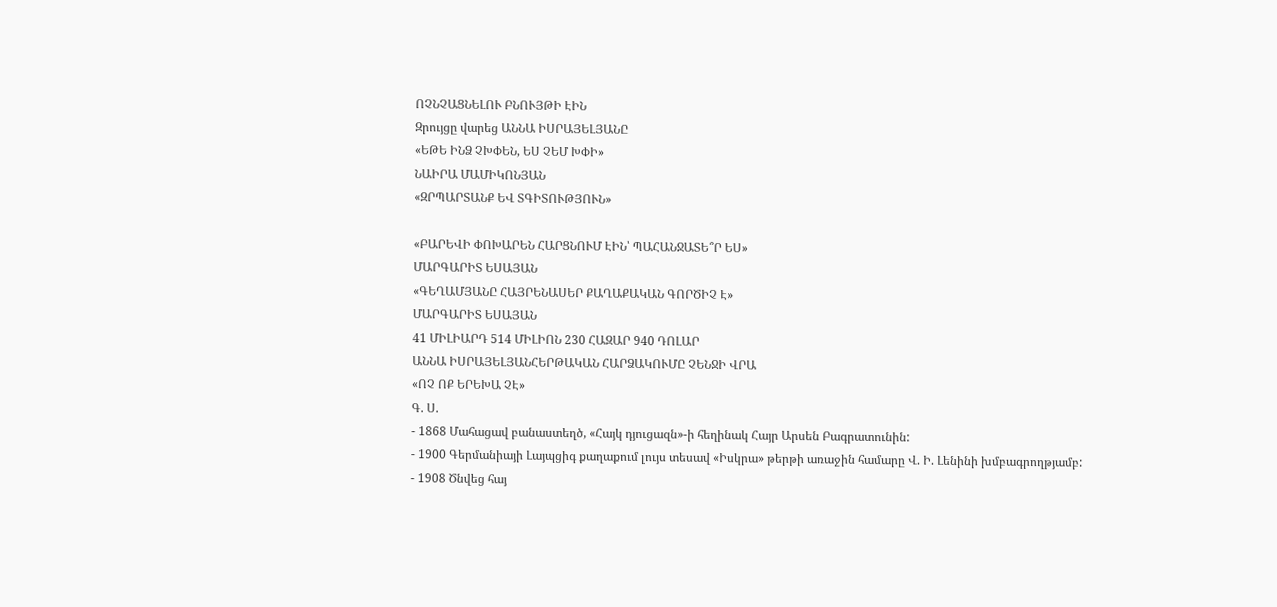ՈՉՆՉԱՑՆԵԼՈՒ ԲՆՈՒՅԹԻ ԷԻՆ
Զրույցը վարեց ԱՆՆԱ ԻՍՐԱՅԵԼՅԱՆԸ
«ԵԹԵ ԻՆՁ ՉԽՓԵՆ, ԵՍ ՉԵՄ ԽՓԻ»
ՆԱԻՐԱ ՄԱՄԻԿՈՆՅԱՆ
«ԶՐՊԱՐՏԱՆՔ ԵՎ ՏԳԻՏՈՒԹՅՈՒՆ»

«ԲԱՐԵՎԻ ՓՈԽԱՐԵՆ ՀԱՐՑՆՈՒՄ ԷԻՆ՝ ՊԱՀԱՆՋԱՏԵ՞Ր ԵՍ»
ՄԱՐԳԱՐԻՏ ԵՍԱՅԱՆ
«ԳԵՂԱՄՅԱՆԸ ՀԱՅՐԵՆԱՍԵՐ ՔԱՂԱՔԱԿԱՆ ԳՈՐԾԻՉ Է»
ՄԱՐԳԱՐԻՏ ԵՍԱՅԱՆ
41 ՄԻԼԻԱՐԴ 514 ՄԻԼԻՈՆ 230 ՀԱԶԱՐ 940 ԴՈԼԱՐ
ԱՆՆԱ ԻՍՐԱՅԵԼՅԱՆՀԵՐԹԱԿԱՆ ՀԱՐՁԱԿՈՒՄԸ ՉԵՆՋԻ ՎՐԱ
«ՈՉ ՈՔ ԵՐԵԽԱ ՉԷ»
Գ. Ս.
- 1868 Մահացավ բանաստեղծ, «Հայկ դյուցազն»-ի հեղինակ Հայր Արսեն Բագրատունին:
- 1900 Գերմանիայի Լայպցիգ քաղաքում լույս տեսավ «Իսկրա» թերթի առաջին համարը Վ. Ի. Լենինի խմբագրողթյամբ:
- 1908 Ծնվեց հայ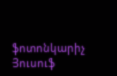ֆոտոնկարիչ Յուսուֆ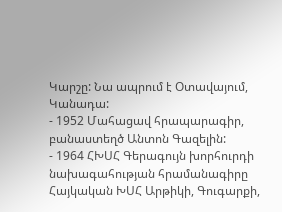Կարշը: Նա ապրում է Օտավայում, Կանադա:
- 1952 Մահացավ հրապարագիր, բանաստեղծ Անտոն Գազելին:
- 1964 ՀԽՍՀ Գերագույն խորհուրդի նախագահության հրամանագիրը Հայկական ԽՍՀ Արթիկի, Գուգարքի,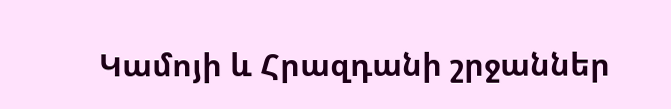Կամոյի և Հրազդանի շրջաններ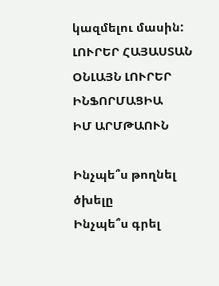կազմելու մասին:
ԼՈՒՐԵՐ ՀԱՅԱՍՏԱՆ
ՕՆԼԱՅՆ ԼՈՒՐԵՐ
ԻՆՖՈՐՄԱՑԻԱ
ԻՄ ԱՐՄԹԱՈՒՆ

Ինչպե՞ս թողնել ծխելը
Ինչպե՞ս գրել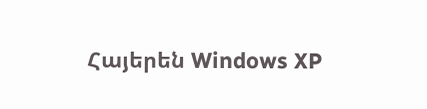Հայերեն Windows XP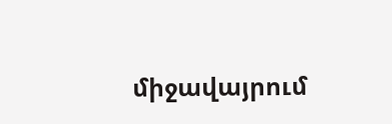միջավայրում